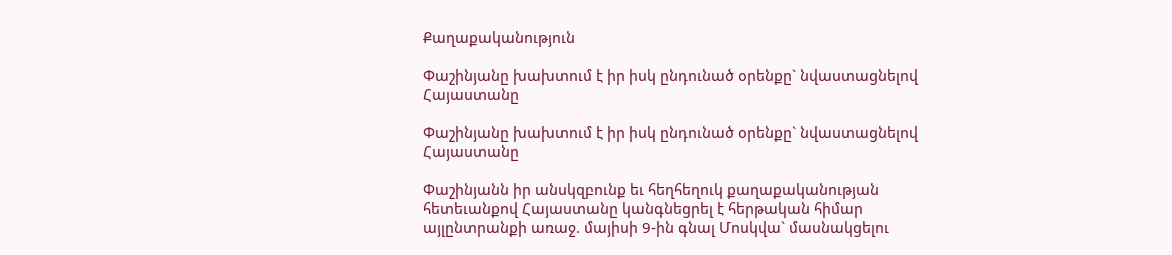Քաղաքականություն

Փաշինյանը խախտում է իր իսկ ընդունած օրենքը` նվաստացնելով Հայաստանը

Փաշինյանը խախտում է իր իսկ ընդունած օրենքը` նվաստացնելով Հայաստանը

Փաշինյանն իր անսկզբունք եւ հեղհեղուկ քաղաքականության հետեւանքով Հայաստանը կանգնեցրել է հերթական հիմար այլընտրանքի առաջ. մայիսի 9-ին գնալ Մոսկվա` մասնակցելու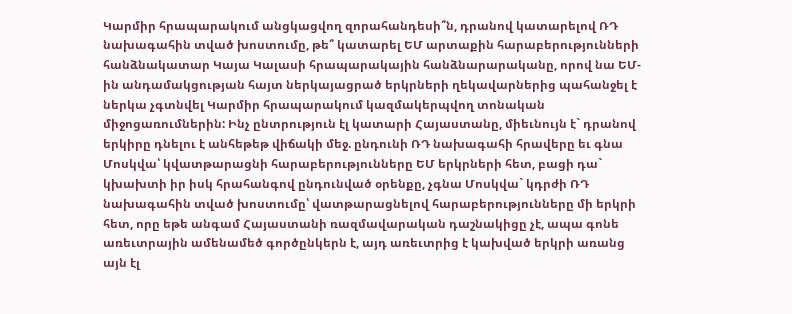Կարմիր հրապարակում անցկացվող զորահանդեսի՞ն, դրանով կատարելով ՌԴ նախագահին տված խոստումը, թե՞ կատարել ԵՄ արտաքին հարաբերությունների հանձնակատար Կայա Կալասի հրապարակային հանձնարարականը, որով նա ԵՄ-ին անդամակցության հայտ ներկայացրած երկրների ղեկավարներից պահանջել է ներկա չգտնվել Կարմիր հրապարակում կազմակերպվող տոնական միջոցառումներին: Ինչ ընտրություն էլ կատարի Հայաստանը, միեւնույն է` դրանով երկիրը դնելու է անհեթեթ վիճակի մեջ. ընդունի ՌԴ նախագահի հրավերը եւ գնա Մոսկվա՝ կվատթարացնի հարաբերությունները ԵՄ երկրների հետ, բացի դա` կխախտի իր իսկ հրահանգով ընդունված օրենքը, չգնա Մոսկվա` կդրժի ՌԴ նախագահին տված խոստումը՝ վատթարացնելով հարաբերությունները մի երկրի հետ, որը եթե անգամ Հայաստանի ռազմավարական դաշնակիցը չէ, ապա գոնե առեւտրային ամենամեծ գործընկերն է, այդ առեւտրից է կախված երկրի առանց այն էլ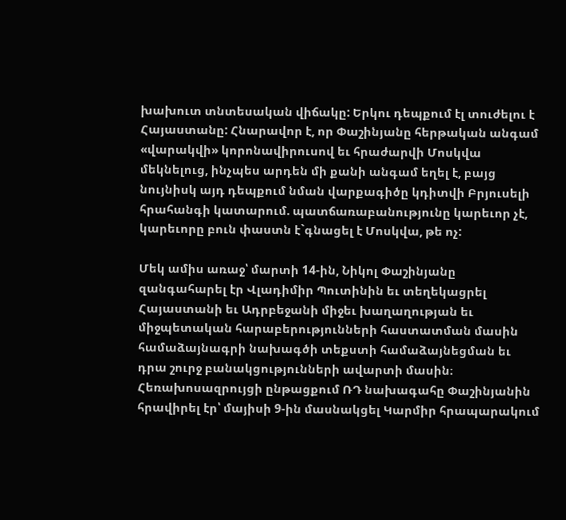խախուտ տնտեսական վիճակը: Երկու դեպքում էլ տուժելու է Հայաստանը: Հնարավոր է, որ Փաշինյանը հերթական անգամ «վարակվի» կորոնավիրուսով եւ հրաժարվի Մոսկվա մեկնելուց, ինչպես արդեն մի քանի անգամ եղել է, բայց նույնիսկ այդ դեպքում նման վարքագիծը կդիտվի Բրյուսելի հրահանգի կատարում. պատճառաբանությունը կարեւոր չէ, կարեւորը բուն փաստն է`գնացել է Մոսկվա, թե ոչ:

Մեկ ամիս առաջ՝ մարտի 14-ին, Նիկոլ Փաշինյանը զանգահարել էր Վլադիմիր Պուտինին եւ տեղեկացրել Հայաստանի եւ Ադրբեջանի միջեւ խաղաղության եւ միջպետական հարաբերությունների հաստատման մասին համաձայնագրի նախագծի տեքստի համաձայնեցման եւ դրա շուրջ բանակցությունների ավարտի մասին։ Հեռախոսազրույցի ընթացքում ՌԴ նախագահը Փաշինյանին հրավիրել էր՝ մայիսի 9-ին մասնակցել Կարմիր հրապարակում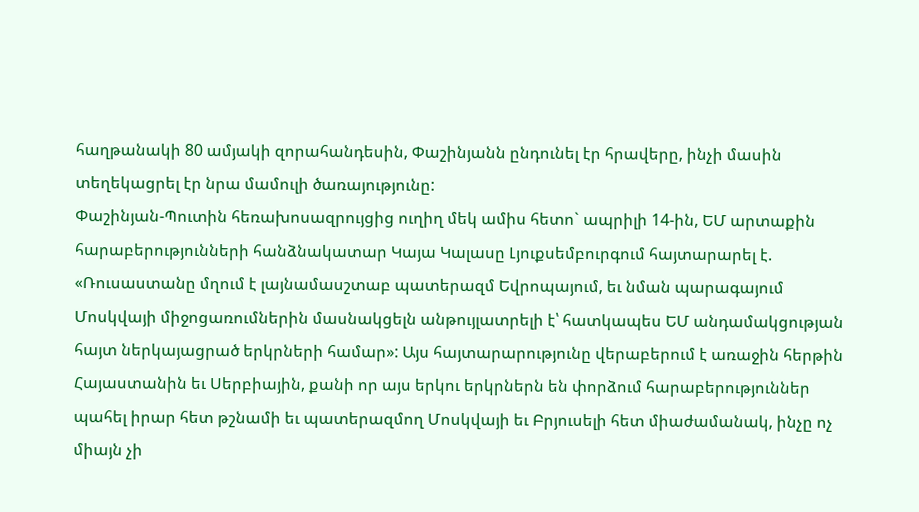հաղթանակի 80 ամյակի զորահանդեսին, Փաշինյանն ընդունել էր հրավերը, ինչի մասին տեղեկացրել էր նրա մամուլի ծառայությունը:
Փաշինյան-Պուտին հեռախոսազրույցից ուղիղ մեկ ամիս հետո` ապրիլի 14-ին, ԵՄ արտաքին հարաբերությունների հանձնակատար Կայա Կալասը Լյուքսեմբուրգում հայտարարել է. «Ռուսաստանը մղում է լայնամասշտաբ պատերազմ Եվրոպայում, եւ նման պարագայում Մոսկվայի միջոցառումներին մասնակցելն անթույլատրելի է՝ հատկապես ԵՄ անդամակցության հայտ ներկայացրած երկրների համար»: Այս հայտարարությունը վերաբերում է առաջին հերթին Հայաստանին եւ Սերբիային, քանի որ այս երկու երկրներն են փորձում հարաբերություններ պահել իրար հետ թշնամի եւ պատերազմող Մոսկվայի եւ Բրյուսելի հետ միաժամանակ, ինչը ոչ միայն չի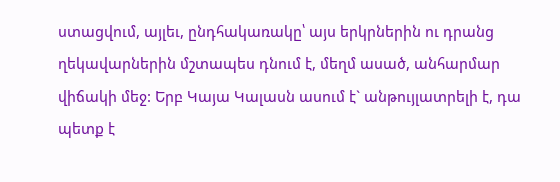ստացվում, այլեւ, ընդհակառակը՝ այս երկրներին ու դրանց ղեկավարներին մշտապես դնում է, մեղմ ասած, անհարմար վիճակի մեջ: Երբ Կայա Կալասն ասում է` անթույլատրելի է, դա պետք է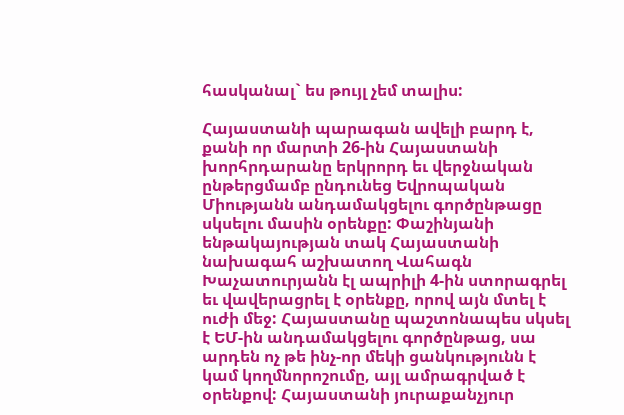հասկանալ` ես թույլ չեմ տալիս:

Հայաստանի պարագան ավելի բարդ է, քանի որ մարտի 26-ին Հայաստանի խորհրդարանը երկրորդ եւ վերջնական ընթերցմամբ ընդունեց Եվրոպական Միությանն անդամակցելու գործընթացը սկսելու մասին օրենքը: Փաշինյանի ենթակայության տակ Հայաստանի նախագահ աշխատող Վահագն Խաչատուրյանն էլ ապրիլի 4-ին ստորագրել եւ վավերացրել է օրենքը, որով այն մտել է ուժի մեջ: Հայաստանը պաշտոնապես սկսել է ԵՄ-ին անդամակցելու գործընթաց, սա արդեն ոչ թե ինչ-որ մեկի ցանկությունն է կամ կողմնորոշումը, այլ ամրագրված է օրենքով: Հայաստանի յուրաքանչյուր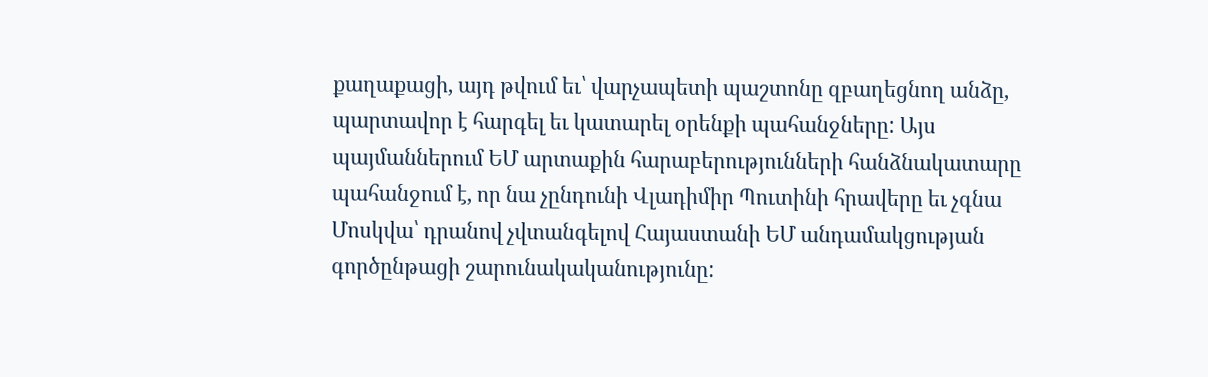քաղաքացի, այդ թվում եւ՝ վարչապետի պաշտոնը զբաղեցնող անձը, պարտավոր է հարգել եւ կատարել օրենքի պահանջները: Այս պայմաններում ԵՄ արտաքին հարաբերությունների հանձնակատարը պահանջում է, որ նա չընդունի Վլադիմիր Պուտինի հրավերը եւ չգնա Մոսկվա՝ դրանով չվտանգելով Հայաստանի ԵՄ անդամակցության գործընթացի շարունակականությունը: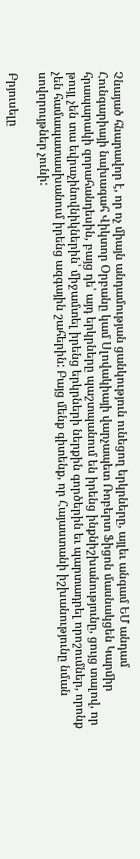Չնայած հնարավոր է, որ ոչ միայն անդամության ցանկություն ունեցող երկրները, այլեւ անգամ ԵՄ անդամ Հունգարիայի նախագահ Վիկտոր Օրբանը կամ Սլովակիայի վարչապետ Ռոբերտ Ֆիցոն մասնակցեն Կարմիր հրապարակի զորահանդեսին, բայց դե՝ այդ երկրները պաշտպանում են իրենց ինքնիշխանությունը, ցույց տալով, որ թույլ չեն տա եվրաչինովնիկներին՝ միջամտել իրենց երկրների ներքին գործերին եւ պարտադրել որոշումներ, որոնք չեն համապատասխանում իրենց ազգային շահերին: Բայց մենք գիտենք, որ Հայաստանի իշխանությունը նման սովորույթներ չունի:

Բրյուսելը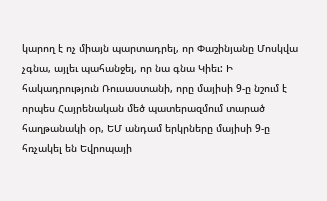կարող է ոչ միայն պարտադրել, որ Փաշինյանը Մոսկվա չգնա, այլեւ պահանջել, որ նա գնա Կիեւ: Ի հակադրություն Ռուսաստանի, որը մայիսի 9-ը նշում է որպես Հայրենական մեծ պատերազմում տարած հաղթանակի օր, ԵՄ անդամ երկրները մայիսի 9-ը հռչակել են Եվրոպայի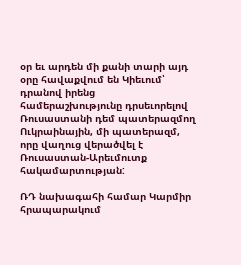օր եւ արդեն մի քանի տարի այդ օրը հավաքվում են Կիեւում՝ դրանով իրենց համերաշխությունը դրսեւորելով Ռուսաստանի դեմ պատերազմող Ուկրաինային, մի պատերազմ, որը վաղուց վերածվել է Ռուսաստան-Արեւմուտք հակամարտության:

ՌԴ նախագահի համար Կարմիր հրապարակում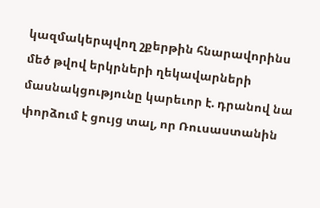կազմակերպվող շքերթին հնարավորինս մեծ թվով երկրների ղեկավարների մասնակցությունը կարեւոր է. դրանով նա փորձում է ցույց տալ, որ Ռուսաստանին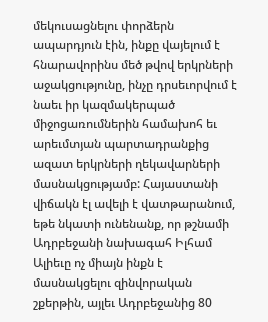մեկուսացնելու փորձերն ապարդյուն էին, ինքը վայելում է հնարավորինս մեծ թվով երկրների աջակցությունը, ինչը դրսեւորվում է նաեւ իր կազմակերպած միջոցառումներին համախոհ եւ արեւմտյան պարտադրանքից ազատ երկրների ղեկավարների մասնակցությամբ: Հայաստանի վիճակն էլ ավելի է վատթարանում, եթե նկատի ունենանք, որ թշնամի Ադրբեջանի նախագահ Իլհամ Ալիեւը ոչ միայն ինքն է մասնակցելու զինվորական շքերթին, այլեւ Ադրբեջանից 80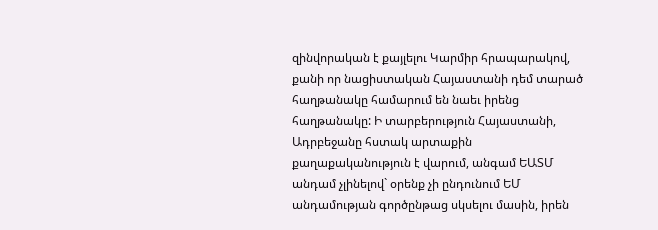զինվորական է քայլելու Կարմիր հրապարակով, քանի որ նացիստական Հայաստանի դեմ տարած հաղթանակը համարում են նաեւ իրենց հաղթանակը: Ի տարբերություն Հայաստանի, Ադրբեջանը հստակ արտաքին քաղաքականություն է վարում, անգամ ԵԱՏՄ անդամ չլինելով` օրենք չի ընդունում ԵՄ անդամության գործընթաց սկսելու մասին, իրեն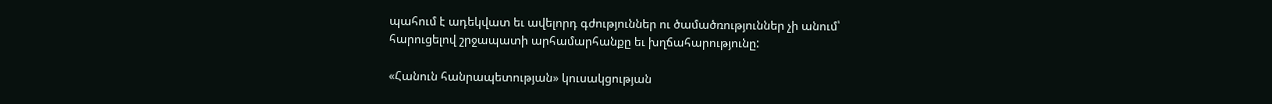պահում է ադեկվատ եւ ավելորդ գժություններ ու ծամածռություններ չի անում՝ հարուցելով շրջապատի արհամարհանքը եւ խղճահարությունը:

«Հանուն հանրապետության» կուսակցության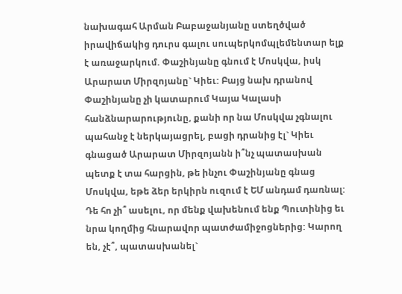նախագահ Արման Բաբաջանյանը ստեղծված իրավիճակից դուրս գալու սուպերկոմպլեմենտար ելք է առաջարկում. Փաշինյանը գնում է Մոսկվա, իսկ Արարատ Միրզոյանը` Կիեւ: Բայց նախ դրանով Փաշինյանը չի կատարում Կայա Կալասի հանձնարարությունը, քանի որ նա Մոսկվա չգնալու պահանջ է ներկայացրել, բացի դրանից էլ` Կիեւ գնացած Արարատ Միրզոյանն ի՞նչ պատասխան պետք է տա հարցին, թե ինչու Փաշինյանը գնաց Մոսկվա, եթե ձեր երկիրն ուզում է ԵՄ անդամ դառնալ: Դե հո չի՞ ասելու, որ մենք վախենում ենք Պուտինից եւ նրա կողմից հնարավոր պատժամիջոցներից: Կարող են, չէ՞, պատասխանել`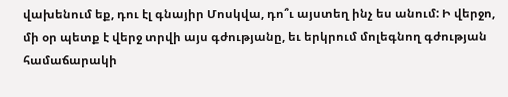վախենում եք, դու էլ գնայիր Մոսկվա, դո՞ւ այստեղ ինչ ես անում: Ի վերջո, մի օր պետք է վերջ տրվի այս գժությանը, եւ երկրում մոլեգնող գժության համաճարակի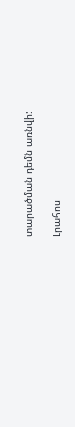տարածման դեմն առնվի:

Լրահոս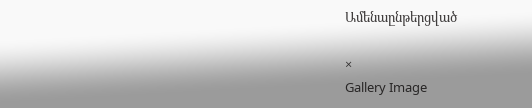Ամենաընթերցված

×
Gallery Image